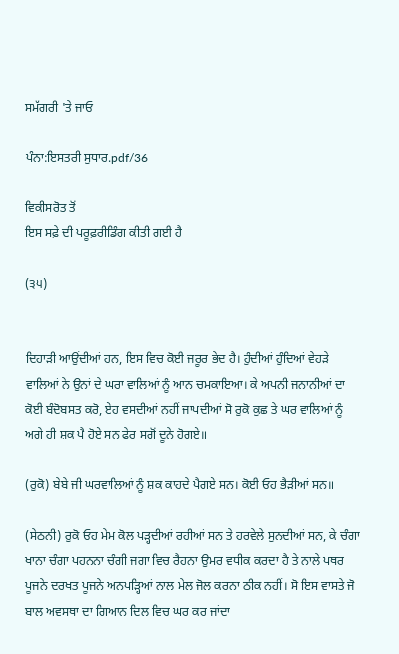ਸਮੱਗਰੀ 'ਤੇ ਜਾਓ

ਪੰਨਾ:ਇਸਤਰੀ ਸੁਧਾਰ.pdf/36

ਵਿਕੀਸਰੋਤ ਤੋਂ
ਇਸ ਸਫ਼ੇ ਦੀ ਪਰੂਫ਼ਰੀਡਿੰਗ ਕੀਤੀ ਗਈ ਹੈ

(੩੫)


ਦਿਹਾੜੀ ਆਉਂਦੀਆਂ ਹਨ, ਇਸ ਵਿਚ ਕੋਈ ਜਰੂਰ ਭੇਦ ਹੈ। ਹੁੰਦੀਆਂ ਹੁੰਦਿਆਂ ਵੇਹੜੇ ਵਾਲਿਆਂ ਨੇ ਉਨਾਂ ਦੇ ਘਰਾ ਵਾਲਿਆਂ ਨੂੰ ਆਨ ਚਮਕਾਇਆ। ਕੇ ਅਪਨੀ ਜਨਾਨੀਆਂ ਦਾ ਕੋਈ ਬੰਦੋਬਸਤ ਕਰੋ, ਏਹ ਵਸਦੀਆਂ ਨਹੀਂ ਜਾਪਦੀਆਂ ਸੋ ਰੁਕੋ ਕੁਛ ਤੇ ਘਰ ਵਾਲਿਆਂ ਨੂੰ ਅਗੇ ਹੀ ਸ਼ਕ ਪੈ ਹੋਏ ਸਨ ਫੇਰ ਸਗੋਂ ਦੂਨੇ ਹੋਗਏ॥

(ਰੁਕੋ) ਬੇਬੇ ਜੀ ਘਰਵਾਲਿਆਂ ਨੂੰ ਸ਼ਕ ਕਾਹਦੇ ਪੈਗਏ ਸਨ। ਕੋਈ ਓਹ ਭੈੜੀਆਂ ਸਨ॥

(ਸੇਠਨੀ) ਰੁਕੋ ਓਹ ਮੇਮ ਕੋਲ ਪੜ੍ਹਦੀਆਂ ਰਹੀਆਂ ਸਨ ਤੇ ਹਰਵੇਲੇ ਸੁਨਦੀਆਂ ਸਨ, ਕੇ ਚੰਗਾ ਖਾਨਾ ਚੰਗਾ ਪਹਨਨਾ ਚੰਗੀ ਜਗਾ ਵਿਚ ਰੈਹਨਾ ਉਮਰ ਵਧੀਕ ਕਰਦਾ ਹੈ ਤੇ ਨਾਲੇ ਪਥਰ ਪੂਜਨੇ ਦਰਖਤ ਪੂਜਨੇ ਅਨਪੜ੍ਹਿਆਂ ਨਾਲ ਮੇਲ ਜੋਲ ਕਰਨਾ ਠੀਕ ਨਹੀਂ। ਸੋ ਇਸ ਵਾਸਤੇ ਜੋ ਬਾਲ ਅਵਸਥਾ ਦਾ ਗਿਆਨ ਦਿਲ ਵਿਚ ਘਰ ਕਰ ਜਾਂਦਾ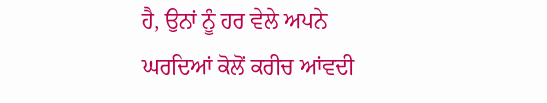ਹੈ, ਉਨਾਂ ਨੂੰ ਹਰ ਵੇਲੇ ਅਪਨੇ ਘਰਦਿਆਂ ਕੋਲੋਂ ਕਰੀਚ ਆਂਵਦੀ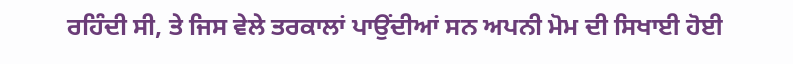ਰਹਿੰਦੀ ਸੀ, ਤੇ ਜਿਸ ਵੇਲੇ ਤਰਕਾਲਾਂ ਪਾਉਂਦੀਆਂ ਸਨ ਅਪਨੀ ਮੋਮ ਦੀ ਸਿਖਾਈ ਹੋਈ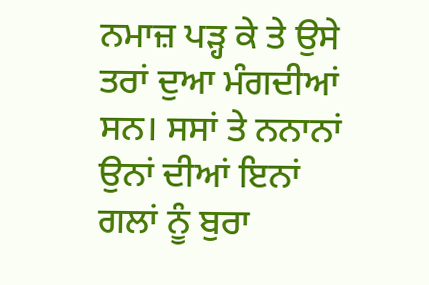ਨਮਾਜ਼ ਪੜ੍ਹ ਕੇ ਤੇ ਉਸੇ ਤਰਾਂ ਦੁਆ ਮੰਗਦੀਆਂ ਸਨ। ਸਸਾਂ ਤੇ ਨਨਾਨਾਂ ਉਨਾਂ ਦੀਆਂ ਇਨਾਂ ਗਲਾਂ ਨੂੰ ਬੁਰਾ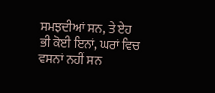ਸਮਝਦੀਆਂ ਸਨ, ਤੇ ਏਹ ਭੀ ਕੋਈ ਇਨਾਂ, ਘਰਾਂ ਵਿਚ ਵਸਨਾਂ ਨਹੀਂ ਸਨ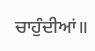ਚਾਹੁੰਦੀਆਂ॥